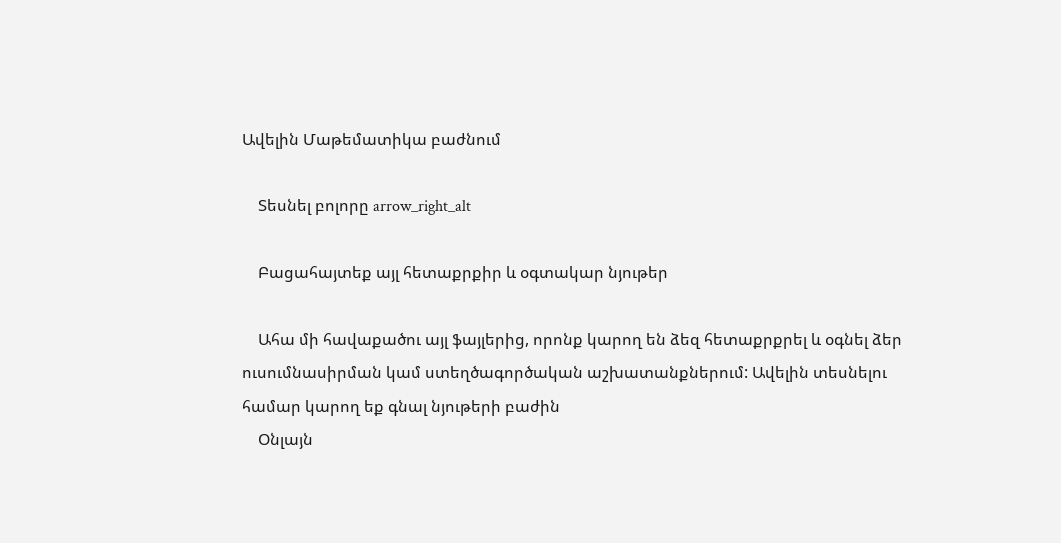Ավելին Մաթեմատիկա բաժնում

    Տեսնել բոլորը arrow_right_alt

    Բացահայտեք այլ հետաքրքիր և օգտակար նյութեր

    Ահա մի հավաքածու այլ ֆայլերից, որոնք կարող են ձեզ հետաքրքրել և օգնել ձեր ուսումնասիրման կամ ստեղծագործական աշխատանքներում: Ավելին տեսնելու համար կարող եք գնալ նյութերի բաժին
    Օնլայն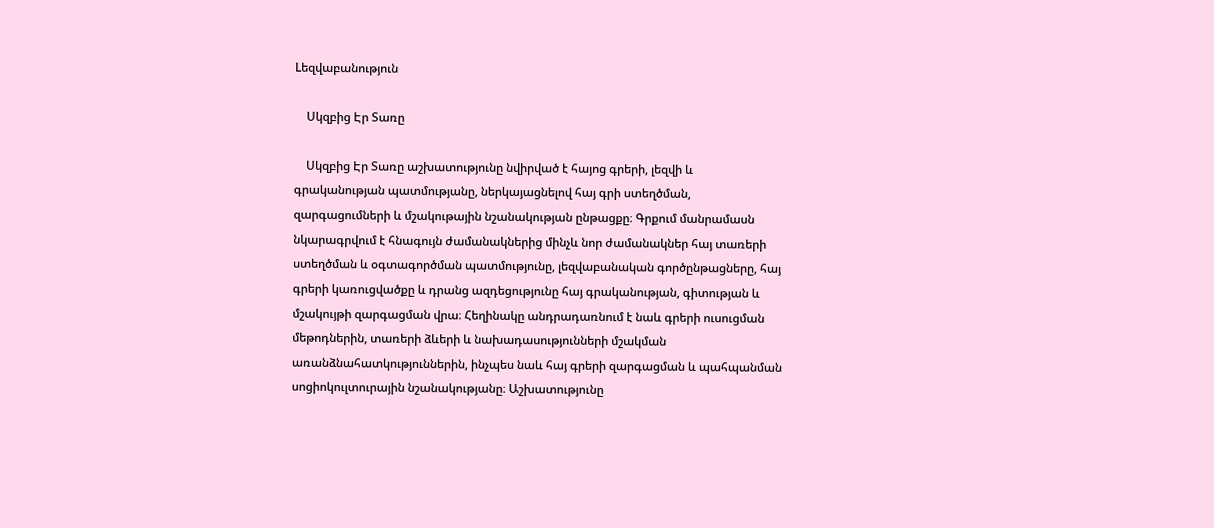Lեզվաբանություն

    Սկզբից Էր Տառը

    Սկզբից Էր Տառը աշխատությունը նվիրված է հայոց գրերի, լեզվի և գրականության պատմությանը, ներկայացնելով հայ գրի ստեղծման, զարգացումների և մշակութային նշանակության ընթացքը։ Գրքում մանրամասն նկարագրվում է հնագույն ժամանակներից մինչև նոր ժամանակներ հայ տառերի ստեղծման և օգտագործման պատմությունը, լեզվաբանական գործընթացները, հայ գրերի կառուցվածքը և դրանց ազդեցությունը հայ գրականության, գիտության և մշակույթի զարգացման վրա։ Հեղինակը անդրադառնում է նաև գրերի ուսուցման մեթոդներին, տառերի ձևերի և նախադասությունների մշակման առանձնահատկություններին, ինչպես նաև հայ գրերի զարգացման և պահպանման սոցիոկուլտուրային նշանակությանը։ Աշխատությունը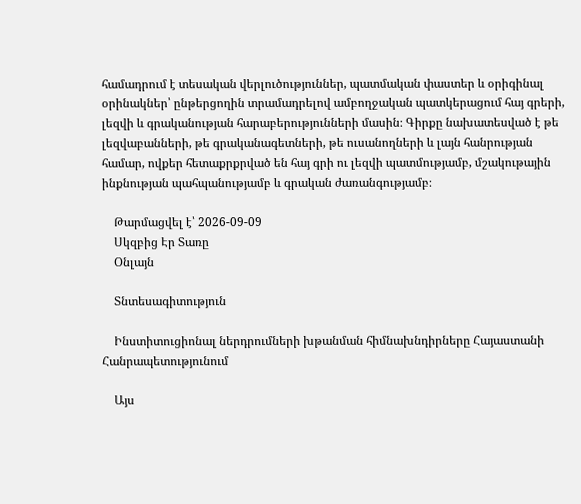համադրում է տեսական վերլուծություններ, պատմական փաստեր և օրիգինալ օրինակներ՝ ընթերցողին տրամադրելով ամբողջական պատկերացում հայ գրերի, լեզվի և գրականության հարաբերությունների մասին։ Գիրքը նախատեսված է թե լեզվաբանների, թե գրականագետների, թե ուսանողների և լայն հանրության համար, ովքեր հետաքրքրված են հայ գրի ու լեզվի պատմությամբ, մշակութային ինքնության պահպանությամբ և գրական ժառանգությամբ։

    Թարմացվել է՝ 2026-09-09
    Սկզբից Էր Տառը
    Օնլայն

    Տնտեսագիտություն

    Ինստիտուցիոնալ ներդրումների խթանման հիմնախնդիրները Հայաստանի Հանրապետությունում

    Այս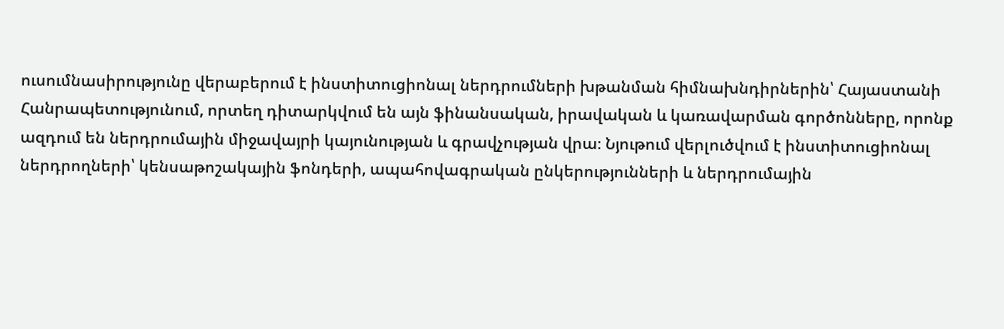ուսումնասիրությունը վերաբերում է ինստիտուցիոնալ ներդրումների խթանման հիմնախնդիրներին՝ Հայաստանի Հանրապետությունում, որտեղ դիտարկվում են այն ֆինանսական, իրավական և կառավարման գործոնները, որոնք ազդում են ներդրումային միջավայրի կայունության և գրավչության վրա։ Նյութում վերլուծվում է ինստիտուցիոնալ ներդրողների՝ կենսաթոշակային ֆոնդերի, ապահովագրական ընկերությունների և ներդրումային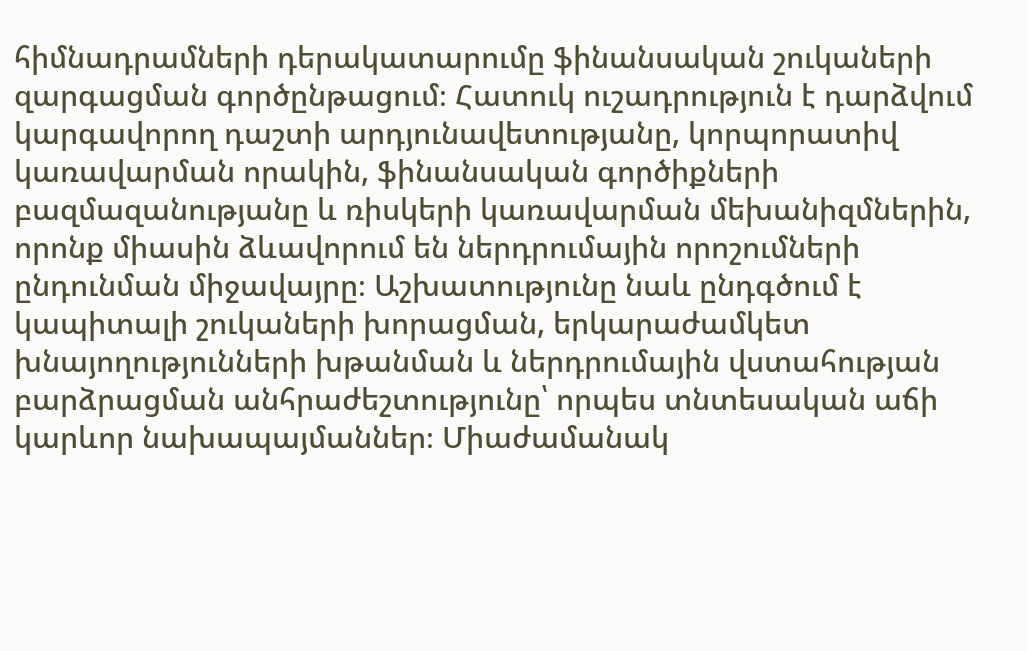հիմնադրամների դերակատարումը ֆինանսական շուկաների զարգացման գործընթացում։ Հատուկ ուշադրություն է դարձվում կարգավորող դաշտի արդյունավետությանը, կորպորատիվ կառավարման որակին, ֆինանսական գործիքների բազմազանությանը և ռիսկերի կառավարման մեխանիզմներին, որոնք միասին ձևավորում են ներդրումային որոշումների ընդունման միջավայրը։ Աշխատությունը նաև ընդգծում է կապիտալի շուկաների խորացման, երկարաժամկետ խնայողությունների խթանման և ներդրումային վստահության բարձրացման անհրաժեշտությունը՝ որպես տնտեսական աճի կարևոր նախապայմաններ։ Միաժամանակ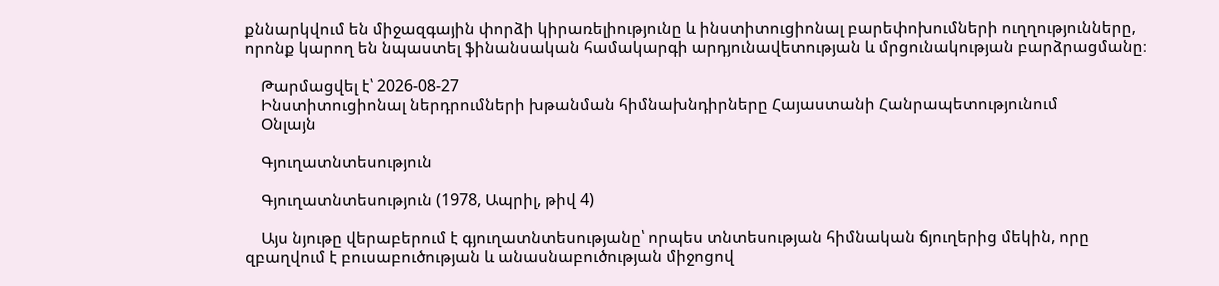քննարկվում են միջազգային փորձի կիրառելիությունը և ինստիտուցիոնալ բարեփոխումների ուղղությունները, որոնք կարող են նպաստել ֆինանսական համակարգի արդյունավետության և մրցունակության բարձրացմանը։

    Թարմացվել է՝ 2026-08-27
    Ինստիտուցիոնալ ներդրումների խթանման հիմնախնդիրները Հայաստանի Հանրապետությունում
    Օնլայն

    Գյուղատնտեսություն

    Գյուղատնտեսություն (1978, Ապրիլ, թիվ 4)

    Այս նյութը վերաբերում է գյուղատնտեսությանը՝ որպես տնտեսության հիմնական ճյուղերից մեկին, որը զբաղվում է բուսաբուծության և անասնաբուծության միջոցով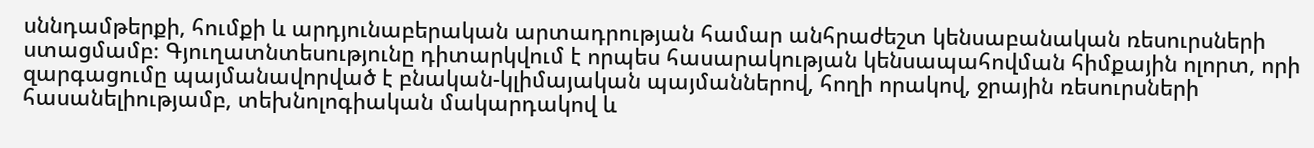սննդամթերքի, հումքի և արդյունաբերական արտադրության համար անհրաժեշտ կենսաբանական ռեսուրսների ստացմամբ։ Գյուղատնտեսությունը դիտարկվում է որպես հասարակության կենսապահովման հիմքային ոլորտ, որի զարգացումը պայմանավորված է բնական-կլիմայական պայմաններով, հողի որակով, ջրային ռեսուրսների հասանելիությամբ, տեխնոլոգիական մակարդակով և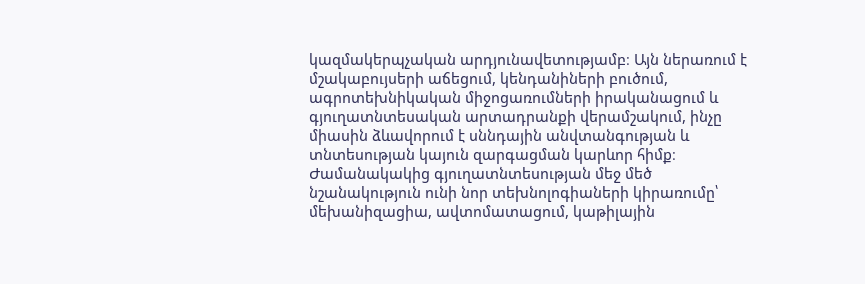կազմակերպչական արդյունավետությամբ։ Այն ներառում է մշակաբույսերի աճեցում, կենդանիների բուծում, ագրոտեխնիկական միջոցառումների իրականացում և գյուղատնտեսական արտադրանքի վերամշակում, ինչը միասին ձևավորում է սննդային անվտանգության և տնտեսության կայուն զարգացման կարևոր հիմք։ Ժամանակակից գյուղատնտեսության մեջ մեծ նշանակություն ունի նոր տեխնոլոգիաների կիրառումը՝ մեխանիզացիա, ավտոմատացում, կաթիլային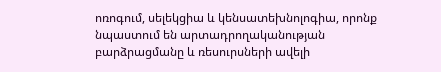ոռոգում, սելեկցիա և կենսատեխնոլոգիա, որոնք նպաստում են արտադրողականության բարձրացմանը և ռեսուրսների ավելի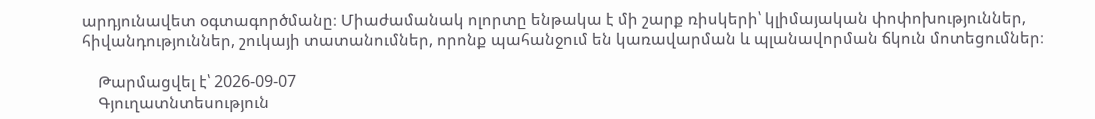արդյունավետ օգտագործմանը։ Միաժամանակ ոլորտը ենթակա է մի շարք ռիսկերի՝ կլիմայական փոփոխություններ, հիվանդություններ, շուկայի տատանումներ, որոնք պահանջում են կառավարման և պլանավորման ճկուն մոտեցումներ։

    Թարմացվել է՝ 2026-09-07
    Գյուղատնտեսություն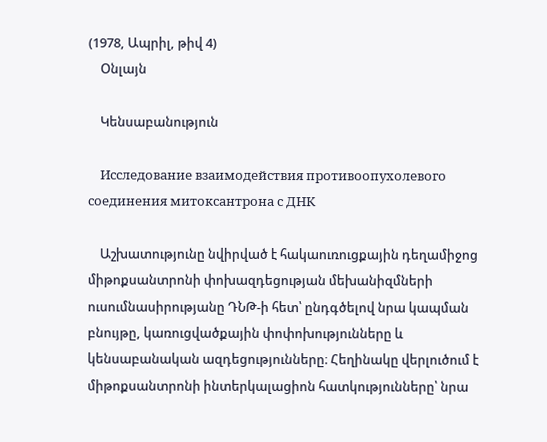(1978, Ապրիլ, թիվ 4)
    Օնլայն

    Կենսաբանություն

    Исследование взаимодействия противоопухолевого соединения митоксантрона с ДНК

    Աշխատությունը նվիրված է հակաուռուցքային դեղամիջոց միթոքսանտրոնի փոխազդեցության մեխանիզմների ուսումնասիրությանը ԴՆԹ-ի հետ՝ ընդգծելով նրա կապման բնույթը, կառուցվածքային փոփոխությունները և կենսաբանական ազդեցությունները։ Հեղինակը վերլուծում է միթոքսանտրոնի ինտերկալացիոն հատկությունները՝ նրա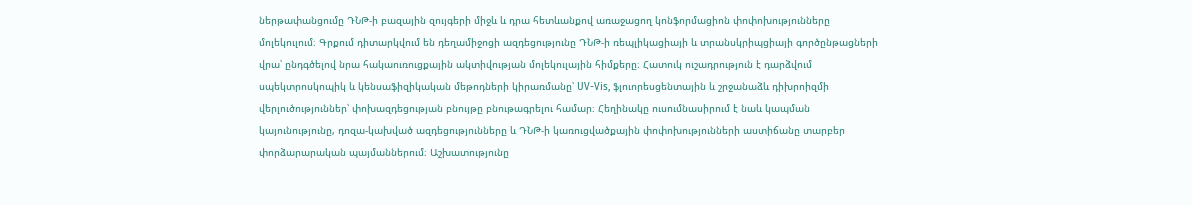ներթափանցումը ԴՆԹ-ի բազային զույգերի միջև և դրա հետևանքով առաջացող կոնֆորմացիոն փոփոխությունները մոլեկուլում։ Գրքում դիտարկվում են դեղամիջոցի ազդեցությունը ԴՆԹ-ի ռեպլիկացիայի և տրանսկրիպցիայի գործընթացների վրա՝ ընդգծելով նրա հակաուռուցքային ակտիվության մոլեկուլային հիմքերը։ Հատուկ ուշադրություն է դարձվում սպեկտրոսկոպիկ և կենսաֆիզիկական մեթոդների կիրառմանը՝ UV-Vis, ֆլուորեսցենտային և շրջանաձև դիխրոիզմի վերլուծություններ՝ փոխազդեցության բնույթը բնութագրելու համար։ Հեղինակը ուսումնասիրում է նաև կապման կայունությունը, դոզա-կախված ազդեցությունները և ԴՆԹ-ի կառուցվածքային փոփոխությունների աստիճանը տարբեր փորձարարական պայմաններում։ Աշխատությունը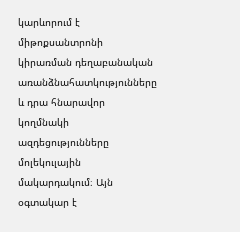կարևորում է միթոքսանտրոնի կիրառման դեղաբանական առանձնահատկությունները և դրա հնարավոր կողմնակի ազդեցությունները մոլեկուլային մակարդակում։ Այն օգտակար է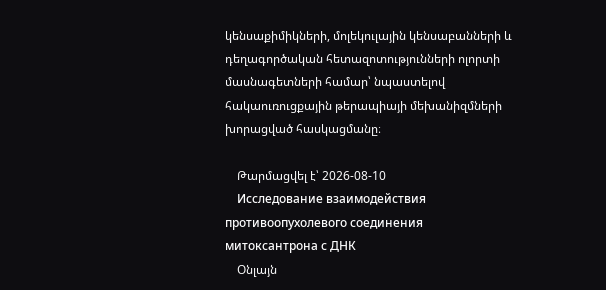կենսաքիմիկների, մոլեկուլային կենսաբանների և դեղագործական հետազոտությունների ոլորտի մասնագետների համար՝ նպաստելով հակաուռուցքային թերապիայի մեխանիզմների խորացված հասկացմանը։

    Թարմացվել է՝ 2026-08-10
    Исследование взаимодействия противоопухолевого соединения митоксантрона с ДНК
    Օնլայն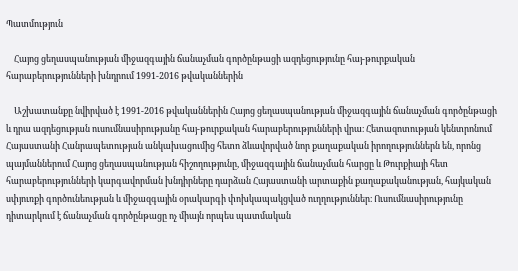Պատմություն

    Հայոց ցեղասպանության միջազգային ճանաչման գործընթացի ազդեցությունը հայ-թուրքական հարաբերությունների խնդրում 1991-2016 թվականներին

    Աշխատանքը նվիրված է 1991-2016 թվականներին Հայոց ցեղասպանության միջազգային ճանաչման գործընթացի և դրա ազդեցության ուսումնասիրությանը հայ-թուրքական հարաբերությունների վրա։ Հետազոտության կենտրոնում Հայաստանի Հանրապետության անկախացումից հետո ձևավորված նոր քաղաքական իրողություններն են, որոնց պայմաններում Հայոց ցեղասպանության հիշողությունը, միջազգային ճանաչման հարցը և Թուրքիայի հետ հարաբերությունների կարգավորման խնդիրները դարձան Հայաստանի արտաքին քաղաքականության, հայկական սփյուռքի գործունեության և միջազգային օրակարգի փոխկապակցված ուղղություններ։ Ուսումնասիրությունը դիտարկում է ճանաչման գործընթացը ոչ միայն որպես պատմական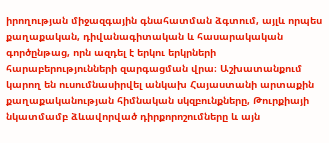իրողության միջազգային գնահատման ձգտում, այլև որպես քաղաքական, դիվանագիտական և հասարակական գործընթաց, որն ազդել է երկու երկրների հարաբերությունների զարգացման վրա։ Աշխատանքում կարող են ուսումնասիրվել անկախ Հայաստանի արտաքին քաղաքականության հիմնական սկզբունքները, Թուրքիայի նկատմամբ ձևավորված դիրքորոշումները և այն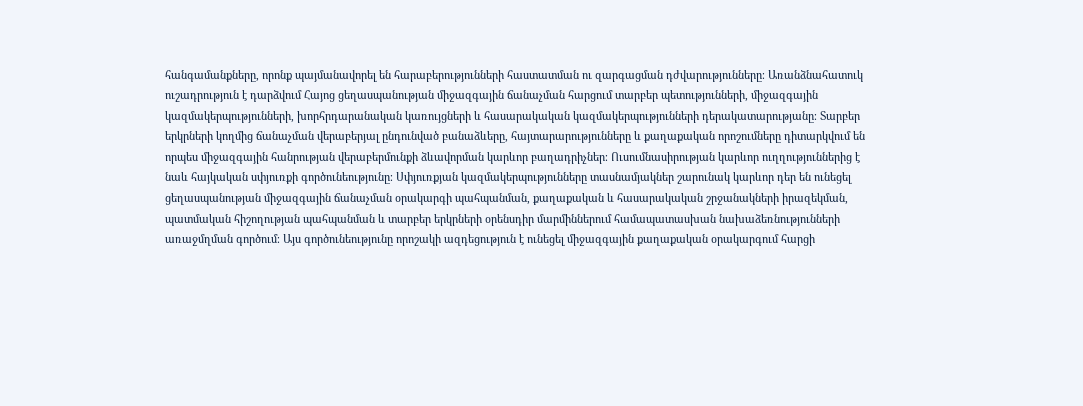հանգամանքները, որոնք պայմանավորել են հարաբերությունների հաստատման ու զարգացման դժվարությունները։ Առանձնահատուկ ուշադրություն է դարձվում Հայոց ցեղասպանության միջազգային ճանաչման հարցում տարբեր պետությունների, միջազգային կազմակերպությունների, խորհրդարանական կառույցների և հասարակական կազմակերպությունների դերակատարությանը։ Տարբեր երկրների կողմից ճանաչման վերաբերյալ ընդունված բանաձևերը, հայտարարությունները և քաղաքական որոշումները դիտարկվում են որպես միջազգային հանրության վերաբերմունքի ձևավորման կարևոր բաղադրիչներ։ Ուսումնասիրության կարևոր ուղղություններից է նաև հայկական սփյուռքի գործունեությունը։ Սփյուռքյան կազմակերպությունները տասնամյակներ շարունակ կարևոր դեր են ունեցել ցեղասպանության միջազգային ճանաչման օրակարգի պահպանման, քաղաքական և հասարակական շրջանակների իրազեկման, պատմական հիշողության պահպանման և տարբեր երկրների օրենսդիր մարմիններում համապատասխան նախաձեռնությունների առաջմղման գործում։ Այս գործունեությունը որոշակի ազդեցություն է ունեցել միջազգային քաղաքական օրակարգում հարցի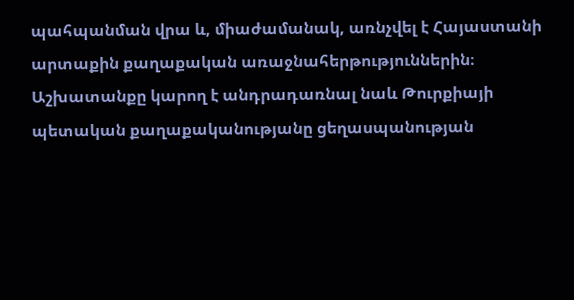պահպանման վրա և, միաժամանակ, առնչվել է Հայաստանի արտաքին քաղաքական առաջնահերթություններին։ Աշխատանքը կարող է անդրադառնալ նաև Թուրքիայի պետական քաղաքականությանը ցեղասպանության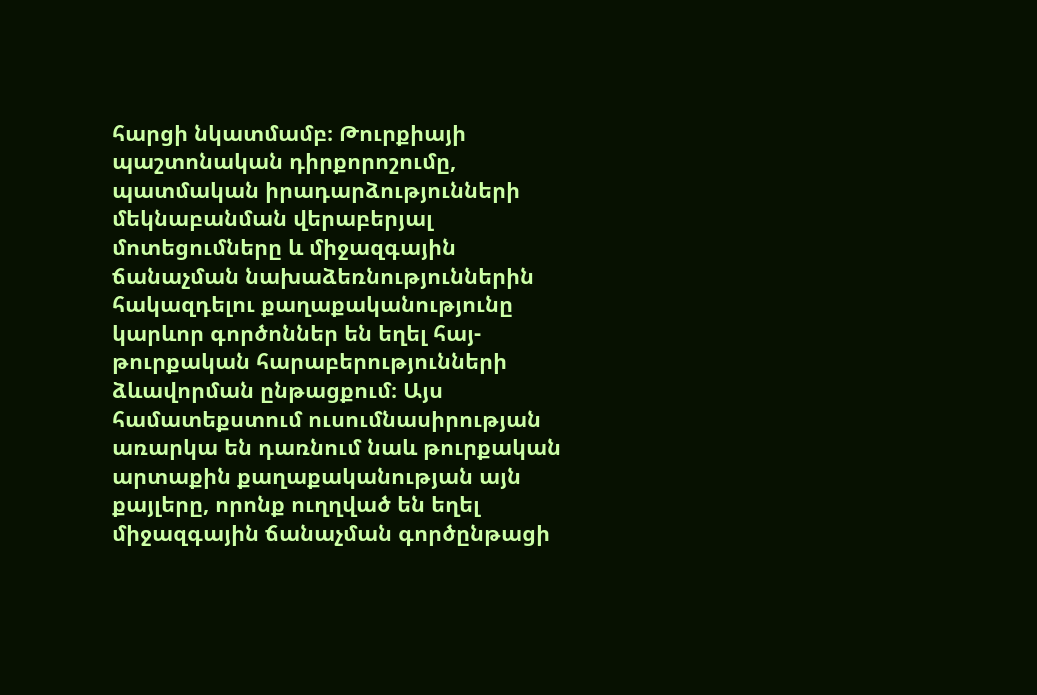հարցի նկատմամբ։ Թուրքիայի պաշտոնական դիրքորոշումը, պատմական իրադարձությունների մեկնաբանման վերաբերյալ մոտեցումները և միջազգային ճանաչման նախաձեռնություններին հակազդելու քաղաքականությունը կարևոր գործոններ են եղել հայ-թուրքական հարաբերությունների ձևավորման ընթացքում։ Այս համատեքստում ուսումնասիրության առարկա են դառնում նաև թուրքական արտաքին քաղաքականության այն քայլերը, որոնք ուղղված են եղել միջազգային ճանաչման գործընթացի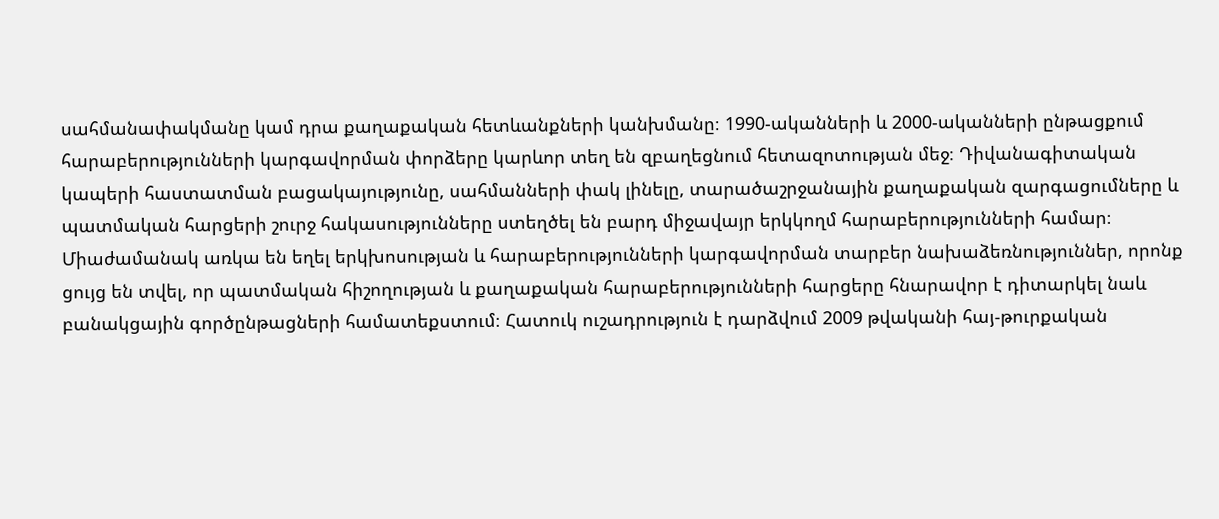սահմանափակմանը կամ դրա քաղաքական հետևանքների կանխմանը։ 1990-ականների և 2000-ականների ընթացքում հարաբերությունների կարգավորման փորձերը կարևոր տեղ են զբաղեցնում հետազոտության մեջ։ Դիվանագիտական կապերի հաստատման բացակայությունը, սահմանների փակ լինելը, տարածաշրջանային քաղաքական զարգացումները և պատմական հարցերի շուրջ հակասությունները ստեղծել են բարդ միջավայր երկկողմ հարաբերությունների համար։ Միաժամանակ առկա են եղել երկխոսության և հարաբերությունների կարգավորման տարբեր նախաձեռնություններ, որոնք ցույց են տվել, որ պատմական հիշողության և քաղաքական հարաբերությունների հարցերը հնարավոր է դիտարկել նաև բանակցային գործընթացների համատեքստում։ Հատուկ ուշադրություն է դարձվում 2009 թվականի հայ-թուրքական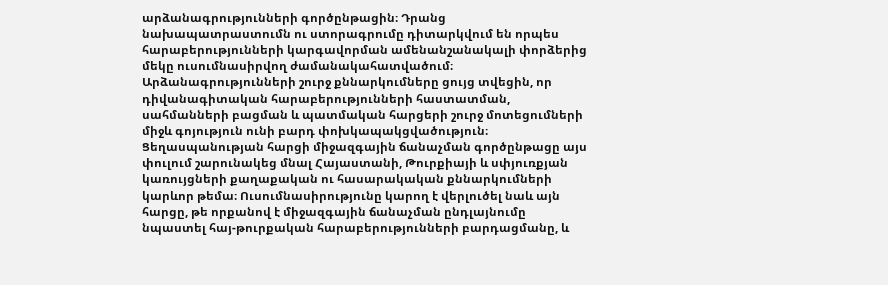արձանագրությունների գործընթացին։ Դրանց նախապատրաստումն ու ստորագրումը դիտարկվում են որպես հարաբերությունների կարգավորման ամենանշանակալի փորձերից մեկը ուսումնասիրվող ժամանակահատվածում։ Արձանագրությունների շուրջ քննարկումները ցույց տվեցին, որ դիվանագիտական հարաբերությունների հաստատման, սահմանների բացման և պատմական հարցերի շուրջ մոտեցումների միջև գոյություն ունի բարդ փոխկապակցվածություն։ Ցեղասպանության հարցի միջազգային ճանաչման գործընթացը այս փուլում շարունակեց մնալ Հայաստանի, Թուրքիայի և սփյուռքյան կառույցների քաղաքական ու հասարակական քննարկումների կարևոր թեմա։ Ուսումնասիրությունը կարող է վերլուծել նաև այն հարցը, թե որքանով է միջազգային ճանաչման ընդլայնումը նպաստել հայ-թուրքական հարաբերությունների բարդացմանը, և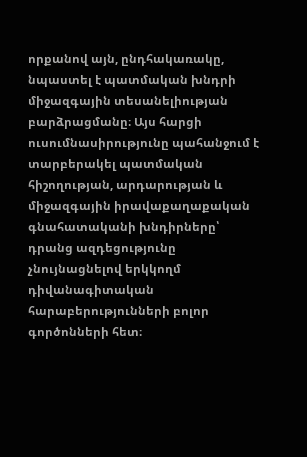որքանով այն, ընդհակառակը, նպաստել է պատմական խնդրի միջազգային տեսանելիության բարձրացմանը։ Այս հարցի ուսումնասիրությունը պահանջում է տարբերակել պատմական հիշողության, արդարության և միջազգային իրավաքաղաքական գնահատականի խնդիրները՝ դրանց ազդեցությունը չնույնացնելով երկկողմ դիվանագիտական հարաբերությունների բոլոր գործոնների հետ։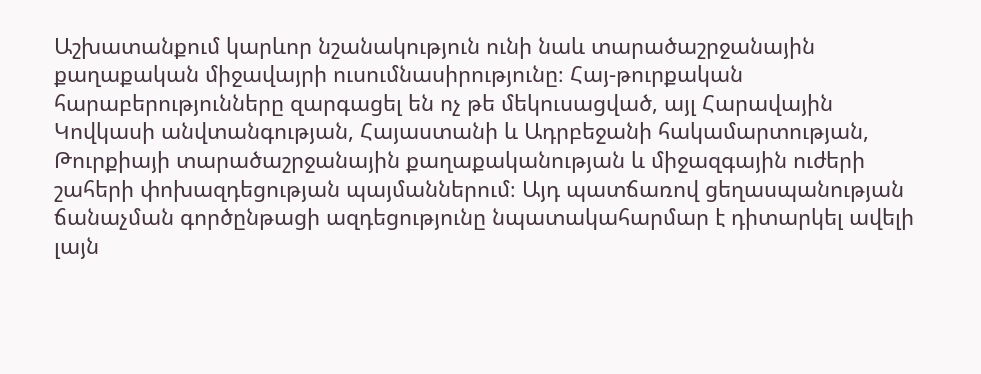Աշխատանքում կարևոր նշանակություն ունի նաև տարածաշրջանային քաղաքական միջավայրի ուսումնասիրությունը։ Հայ-թուրքական հարաբերությունները զարգացել են ոչ թե մեկուսացված, այլ Հարավային Կովկասի անվտանգության, Հայաստանի և Ադրբեջանի հակամարտության, Թուրքիայի տարածաշրջանային քաղաքականության և միջազգային ուժերի շահերի փոխազդեցության պայմաններում։ Այդ պատճառով ցեղասպանության ճանաչման գործընթացի ազդեցությունը նպատակահարմար է դիտարկել ավելի լայն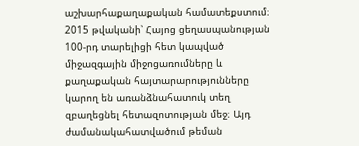աշխարհաքաղաքական համատեքստում։ 2015 թվականի՝ Հայոց ցեղասպանության 100-րդ տարելիցի հետ կապված միջազգային միջոցառումները և քաղաքական հայտարարությունները կարող են առանձնահատուկ տեղ զբաղեցնել հետազոտության մեջ։ Այդ ժամանակահատվածում թեման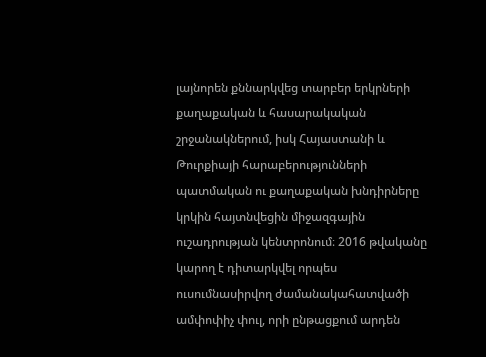լայնորեն քննարկվեց տարբեր երկրների քաղաքական և հասարակական շրջանակներում, իսկ Հայաստանի և Թուրքիայի հարաբերությունների պատմական ու քաղաքական խնդիրները կրկին հայտնվեցին միջազգային ուշադրության կենտրոնում։ 2016 թվականը կարող է դիտարկվել որպես ուսումնասիրվող ժամանակահատվածի ամփոփիչ փուլ, որի ընթացքում արդեն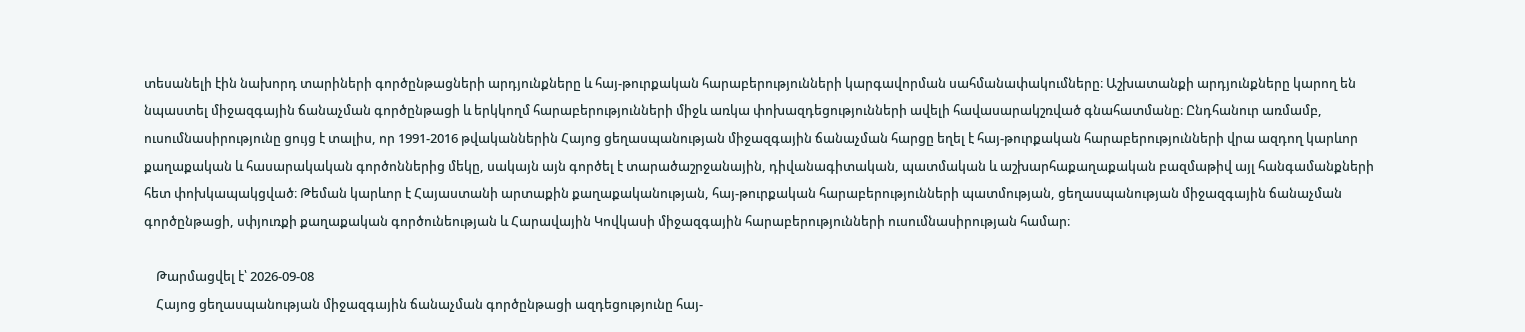տեսանելի էին նախորդ տարիների գործընթացների արդյունքները և հայ-թուրքական հարաբերությունների կարգավորման սահմանափակումները։ Աշխատանքի արդյունքները կարող են նպաստել միջազգային ճանաչման գործընթացի և երկկողմ հարաբերությունների միջև առկա փոխազդեցությունների ավելի հավասարակշռված գնահատմանը։ Ընդհանուր առմամբ, ուսումնասիրությունը ցույց է տալիս, որ 1991-2016 թվականներին Հայոց ցեղասպանության միջազգային ճանաչման հարցը եղել է հայ-թուրքական հարաբերությունների վրա ազդող կարևոր քաղաքական և հասարակական գործոններից մեկը, սակայն այն գործել է տարածաշրջանային, դիվանագիտական, պատմական և աշխարհաքաղաքական բազմաթիվ այլ հանգամանքների հետ փոխկապակցված։ Թեման կարևոր է Հայաստանի արտաքին քաղաքականության, հայ-թուրքական հարաբերությունների պատմության, ցեղասպանության միջազգային ճանաչման գործընթացի, սփյուռքի քաղաքական գործունեության և Հարավային Կովկասի միջազգային հարաբերությունների ուսումնասիրության համար։

    Թարմացվել է՝ 2026-09-08
    Հայոց ցեղասպանության միջազգային ճանաչման գործընթացի ազդեցությունը հայ-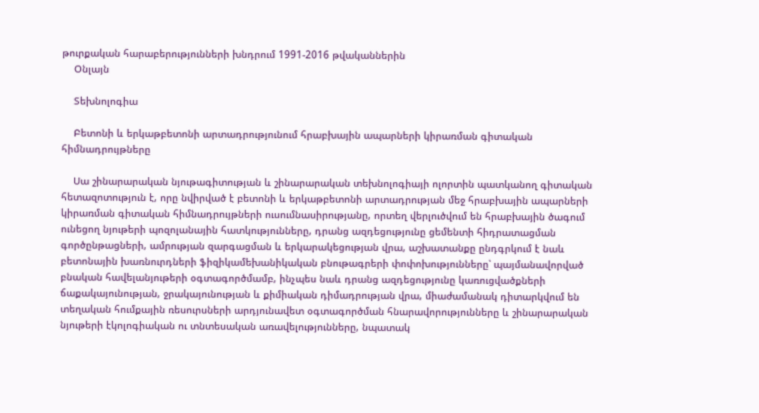թուրքական հարաբերությունների խնդրում 1991-2016 թվականներին
    Օնլայն

    Տեխնոլոգիա

    Բետոնի և երկաթբետոնի արտադրությունում հրաբխային ապարների կիրառման գիտական հիմնադրույթները

    Սա շինարարական նյութագիտության և շինարարական տեխնոլոգիայի ոլորտին պատկանող գիտական հետազոտություն է, որը նվիրված է բետոնի և երկաթբետոնի արտադրության մեջ հրաբխային ապարների կիրառման գիտական հիմնադրույթների ուսումնասիրությանը, որտեղ վերլուծվում են հրաբխային ծագում ունեցող նյութերի պոզոլանային հատկությունները, դրանց ազդեցությունը ցեմենտի հիդրատացման գործընթացների, ամրության զարգացման և երկարակեցության վրա, աշխատանքը ընդգրկում է նաև բետոնային խառնուրդների ֆիզիկամեխանիկական բնութագրերի փոփոխությունները՝ պայմանավորված բնական հավելանյութերի օգտագործմամբ, ինչպես նաև դրանց ազդեցությունը կառուցվածքների ճաքակայունության, ջրակայունության և քիմիական դիմադրության վրա, միաժամանակ դիտարկվում են տեղական հումքային ռեսուրսների արդյունավետ օգտագործման հնարավորությունները և շինարարական նյութերի էկոլոգիական ու տնտեսական առավելությունները, նպատակ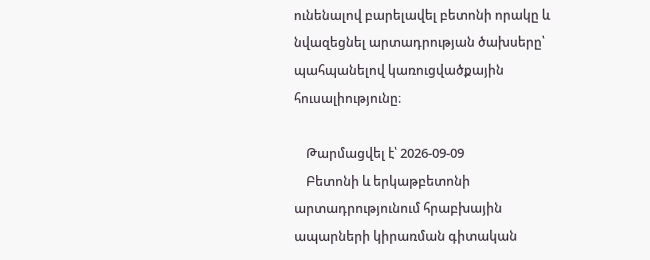ունենալով բարելավել բետոնի որակը և նվազեցնել արտադրության ծախսերը՝ պահպանելով կառուցվածքային հուսալիությունը։

    Թարմացվել է՝ 2026-09-09
    Բետոնի և երկաթբետոնի արտադրությունում հրաբխային ապարների կիրառման գիտական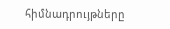հիմնադրույթները